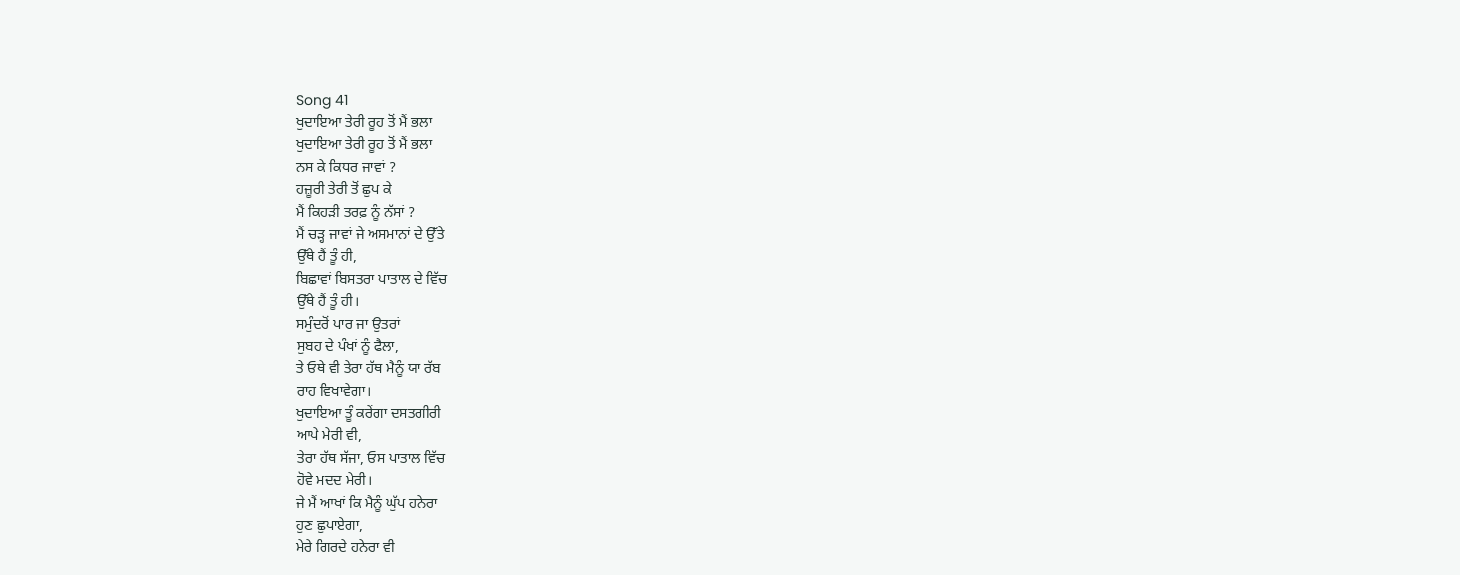Song 41
ਖੁਦਾਇਆ ਤੇਰੀ ਰੂਹ ਤੋਂ ਮੈਂ ਭਲਾ
ਖੁਦਾਇਆ ਤੇਰੀ ਰੂਹ ਤੋਂ ਮੈਂ ਭਲਾ
ਨਸ ਕੇ ਕਿਧਰ ਜਾਵਾਂ ?
ਹਜ਼ੂਰੀ ਤੇਰੀ ਤੋਂ ਛੁਪ ਕੇ
ਮੈਂ ਕਿਹੜੀ ਤਰਫ਼ ਨੂੰ ਨੱਸਾਂ ?
ਮੈਂ ਚੜ੍ਹ ਜਾਵਾਂ ਜੇ ਅਸਮਾਨਾਂ ਦੇ ਉੱਤੇ
ਉੱਥੇ ਹੈਂ ਤੂੰ ਹੀ,
ਬਿਛਾਵਾਂ ਬਿਸਤਰਾ ਪਾਤਾਲ ਦੇ ਵਿੱਚ
ਉੱਥੇ ਹੈਂ ਤੂੰ ਹੀ।
ਸਮੁੰਦਰੋਂ ਪਾਰ ਜਾ ਉਤਰਾਂ
ਸੁਬਹ ਦੇ ਪੰਖਾਂ ਨੂੰ ਫੈਲਾ,
ਤੇ ਓਥੇ ਵੀ ਤੇਰਾ ਹੱਥ ਮੈਨੂੰ ਯਾ ਰੱਬ
ਰਾਹ ਵਿਖਾਵੇਗਾ।
ਖੁਦਾਇਆ ਤੂੰ ਕਰੇਂਗਾ ਦਸਤਗੀਰੀ
ਆਪੇ ਮੇਰੀ ਵੀ,
ਤੇਰਾ ਹੱਥ ਸੱਜਾ, ਓਸ ਪਾਤਾਲ ਵਿੱਚ
ਹੋਵੇ ਮਦਦ ਮੇਰੀ।
ਜੇ ਮੈਂ ਆਖਾਂ ਕਿ ਮੈਨੂੰ ਘੁੱਪ ਹਨੇਰਾ
ਹੁਣ ਛੁਪਾਏਗਾ,
ਮੇਰੇ ਗਿਰਦੇ ਹਨੇਰਾ ਵੀ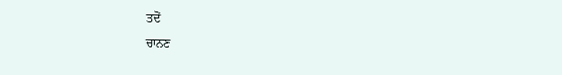ਤਦੋਂ
ਚਾਨਣ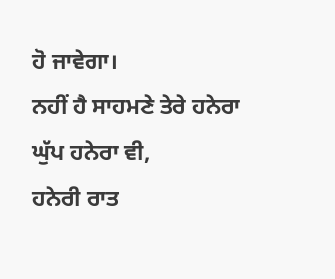ਹੋ ਜਾਵੇਗਾ।
ਨਹੀਂ ਹੈ ਸਾਹਮਣੇ ਤੇਰੇ ਹਨੇਰਾ
ਘੁੱਪ ਹਨੇਰਾ ਵੀ,
ਹਨੇਰੀ ਰਾਤ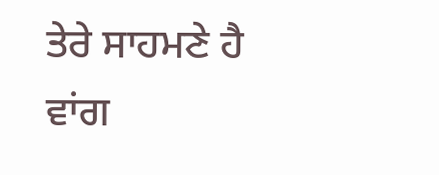ਤੇਰੇ ਸਾਹਮਣੇ ਹੈ
ਵਾਂਗ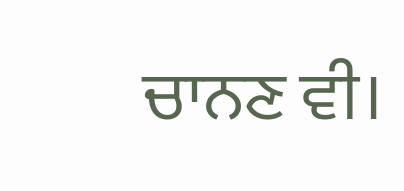ਚਾਨਣ ਵੀ।